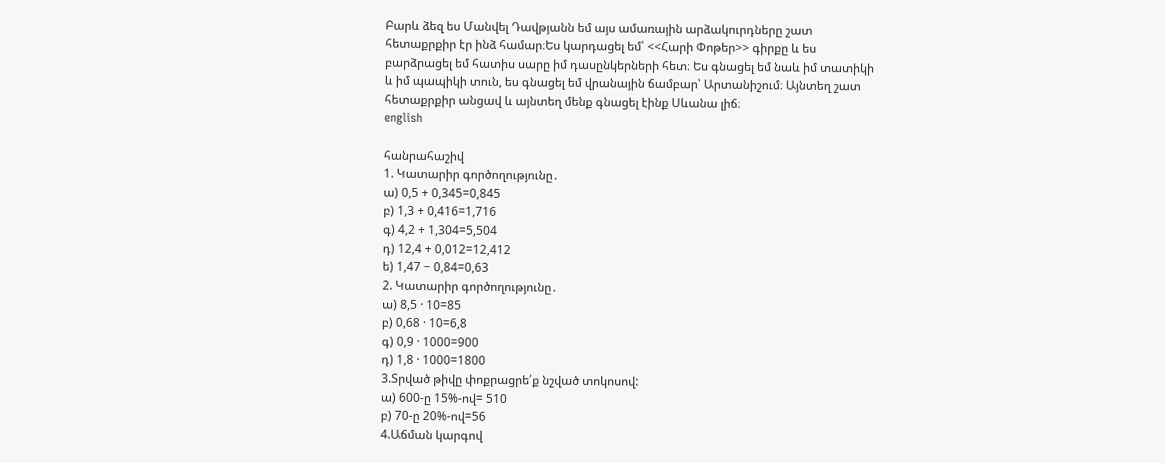Բարև ձեզ ես Մանվել Դավթյանն եմ այս ամառային արձակուրդները շատ հետաքրքիր էր ինձ համար։Ես կարդացել եմ՝ <<Հարի Փոթեր>> գիրքը և ես բարձրացել եմ հատիս սարը իմ դասընկերների հետ։ Ես գնացել եմ նաև իմ տատիկի և իմ պապիկի տուն, ես գնացել եմ վրանային ճամբար՝ Արտանիշում։ Այնտեղ շատ հետաքրքիր անցավ և այնտեղ մենք գնացել էինք Սևանա լիճ։
english

հանրահաշիվ
1. Կատարիր գործողությունը․
ա) 0,5 + 0,345=0,845
բ) 1,3 + 0,416=1,716
գ) 4,2 + 1,304=5,504
դ) 12,4 + 0,012=12,412
ե) 1,47 − 0,84=0,63
2. Կատարիր գործողությունը․
ա) 8,5 · 10=85
բ) 0,68 · 10=6,8
գ) 0,9 · 1000=900
դ) 1,8 · 1000=1800
3.Տրված թիվը փոքրացրե՛ք նշված տոկոսով:
ա) 600-ը 15%-ով= 510
բ) 70-ը 20%-ով=56
4.Աճման կարգով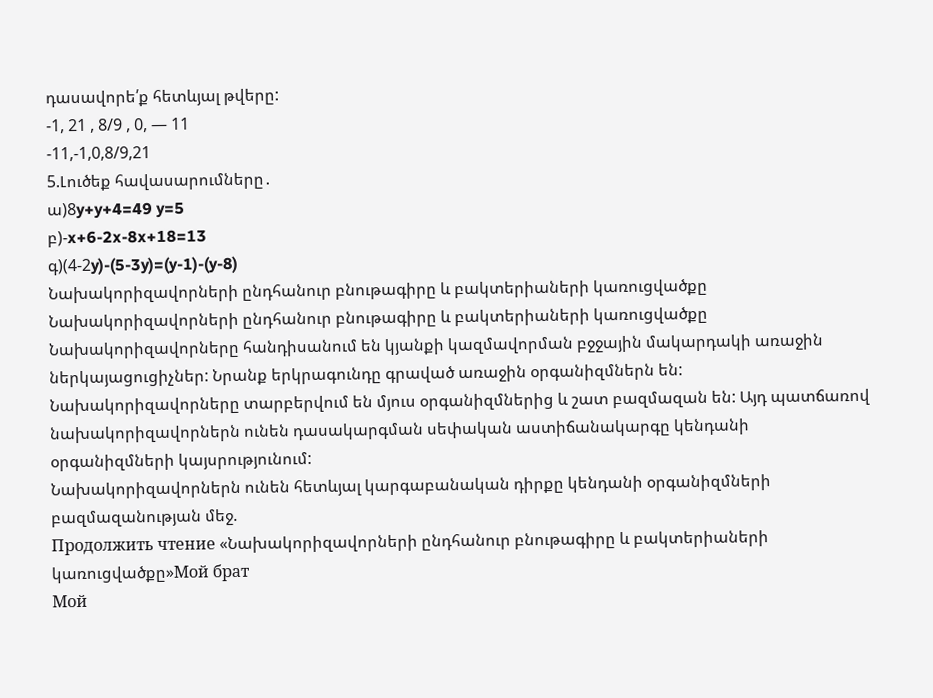դասավորե՛ք հետևյալ թվերը:
-1, 21 , 8/9 , 0, — 11
-11,-1,0,8/9,21
5.Լուծեք հավասարումները․
ա)8y+y+4=49 y=5
բ)-x+6-2x-8x+18=13
գ)(4-2y)-(5-3y)=(y-1)-(y-8)
Նախակորիզավորների ընդհանուր բնութագիրը և բակտերիաների կառուցվածքը
Նախակորիզավորների ընդհանուր բնութագիրը և բակտերիաների կառուցվածքը
Նախակորիզավորները հանդիսանում են կյանքի կազմավորման բջջային մակարդակի առաջին ներկայացուցիչներ: Նրանք երկրագունդը գրաված առաջին օրգանիզմներն են: Նախակորիզավորները տարբերվում են մյուս օրգանիզմներից և շատ բազմազան են: Այդ պատճառով նախակորիզավորներն ունեն դասակարգման սեփական աստիճանակարգը կենդանի օրգանիզմների կայսրությունում:
Նախակորիզավորներն ունեն հետևյալ կարգաբանական դիրքը կենդանի օրգանիզմների բազմազանության մեջ.
Продолжить чтение «Նախակորիզավորների ընդհանուր բնութագիրը և բակտերիաների կառուցվածքը»Мой брат
Мой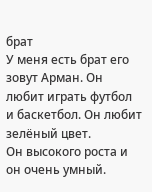брат
У меня есть брат его зовут Арман. Он любит играть футбол и баскетбол. Он любит зелёный цвет.
Он высокого роста и он очень умный.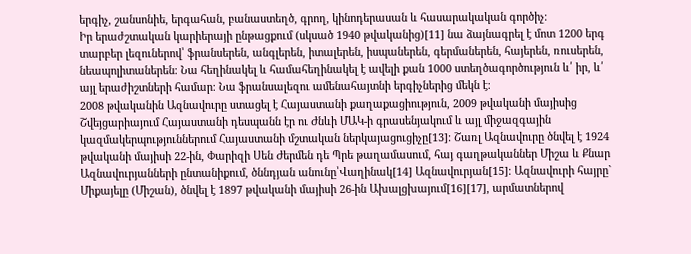երգիչ, շանսոնիե, երգահան, բանաստեղծ, գրող, կինոդերասան և հասարակական գործիչ։
Իր երաժշտական կարիերայի ընթացքում (սկսած 1940 թվականից)[11] նա ձայնագրել է մոտ 1200 երգ տարբեր լեզուներով՝ ֆրանսերեն, անգլերեն, իտալերեն, իսպաներեն, գերմաներեն, հայերեն, ռուսերեն, նեապոլիտաներեն։ Նա հեղինակել և համահեղինակել է ավելի քան 1000 ստեղծագործություն և՛ իր, և՛ այլ երաժիշտների համար։ Նա ֆրանսալեզու ամենահայտնի երգիչներից մեկն է։
2008 թվականին Ազնավուրը ստացել է Հայաստանի քաղաքացիություն, 2009 թվականի մայիսից Շվեյցարիայում Հայաստանի դեսպանն էր ու Ժնևի ՄԱԿ-ի գրասենյակում և այլ միջազգային կազմակերպություններում Հայաստանի մշտական ներկայացուցիչը[13]։ Շառլ Ազնավուրը ծնվել է 1924 թվականի մայիսի 22-ին, Փարիզի Սեն Ժերմեն դե Պրե թաղամասում, հայ գաղթականներ Միշա և Քնար Ազնավուրյանների ընտանիքում, ծննդյան անունը՝Վաղինակ[14] Ազնավուրյան[15]։ Ազնավուրի հայրը` Միքայելը (Միշան), ծնվել է 1897 թվականի մայիսի 26-ին Ախալցխայում[16][17], արմատներով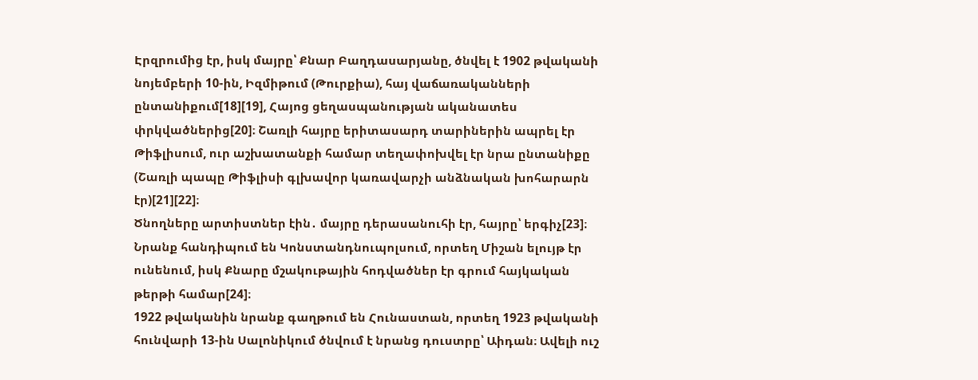Էրզրումից էր, իսկ մայրը՝ Քնար Բաղդասարյանը, ծնվել է 1902 թվականի նոյեմբերի 10-ին, Իզմիթում (Թուրքիա), հայ վաճառականների ընտանիքում[18][19], Հայոց ցեղասպանության ականատես փրկվածներից[20]։ Շառլի հայրը երիտասարդ տարիներին ապրել էր Թիֆլիսում, ուր աշխատանքի համար տեղափոխվել էր նրա ընտանիքը (Շառլի պապը Թիֆլիսի գլխավոր կառավարչի անձնական խոհարարն էր)[21][22]։
Ծնողները արտիստներ էին․ մայրը դերասանուհի էր, հայրը՝ երգիչ[23]։ Նրանք հանդիպում են Կոնստանդնուպոլսում, որտեղ Միշան ելույթ էր ունենում, իսկ Քնարը մշակութային հոդվածներ էր գրում հայկական թերթի համար[24]։
1922 թվականին նրանք գաղթում են Հունաստան, որտեղ 1923 թվականի հունվարի 13-ին Սալոնիկում ծնվում է նրանց դուստրը՝ Աիդան։ Ավելի ուշ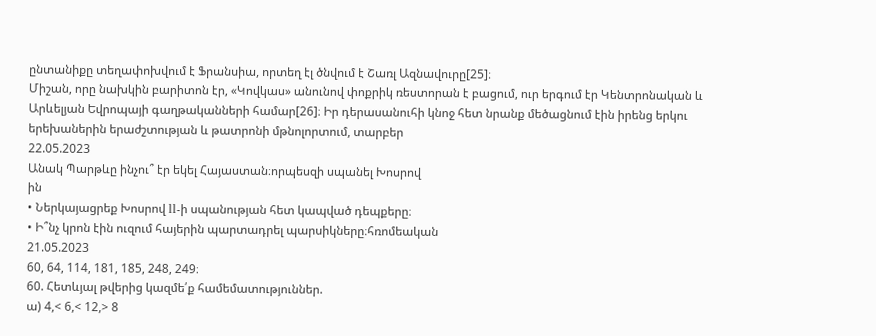ընտանիքը տեղափոխվում է Ֆրանսիա, որտեղ էլ ծնվում է Շառլ Ազնավուրը[25]։
Միշան, որը նախկին բարիտոն էր, «Կովկաս» անունով փոքրիկ ռեստորան է բացում, ուր երգում էր Կենտրոնական և Արևելյան Եվրոպայի գաղթականների համար[26]։ Իր դերասանուհի կնոջ հետ նրանք մեծացնում էին իրենց երկու երեխաներին երաժշտության և թատրոնի մթնոլորտում, տարբեր
22.05.2023
Անակ Պարթևը ինչու՞ էր եկել Հայաստան։որպեսզի սպանել Խոսրով
ին
• Ներկայացրեք Խոսրով ll-ի սպանության հետ կապված դեպքերը։
• Ի՞նչ կրոն էին ուզում հայերին պարտադրել պարսիկները։հռոմեական
21.05.2023
60, 64, 114, 181, 185, 248, 249։
60. Հետևյալ թվերից կազմե՛ք համեմատություններ.
ա) 4,< 6,< 12,> 8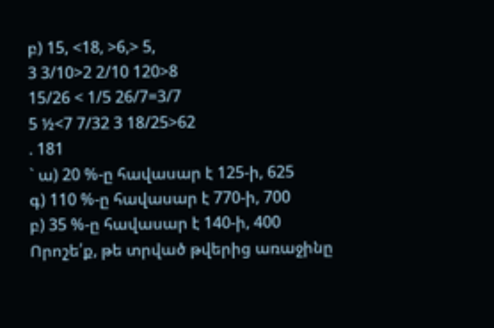բ) 15, <18, >6,> 5,
3 3/10>2 2/10 120>8
15/26 < 1/5 26/7=3/7
5 ½<7 7/32 3 18/25>62
. 181
` ա) 20 %-ը հավասար է 125-ի, 625
գ) 110 %-ը հավասար է 770-ի, 700
բ) 35 %-ը հավասար է 140-ի, 400
Որոշե՛ք, թե տրված թվերից առաջինը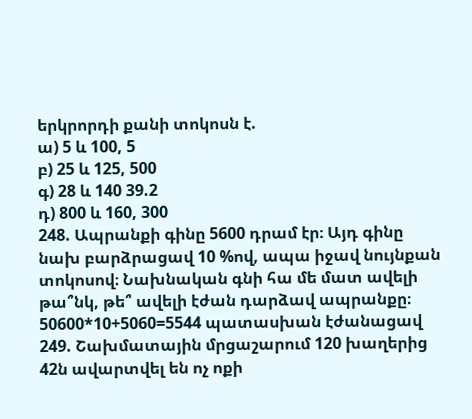երկրորդի քանի տոկոսն է.
ա) 5 և 100, 5
բ) 25 և 125, 500
գ) 28 և 140 39.2
դ) 800 և 160, 300
248. Ապրանքի գինը 5600 դրամ էր։ Այդ գինը նախ բարձրացավ 10 %ով, ապա իջավ նույնքան տոկոսով։ Նախնական գնի հա մե մատ ավելի թա՞նկ, թե՞ ավելի էժան դարձավ ապրանքը։ 50600*10+5060=5544 պատասխան էժանացավ
249. Շախմատային մրցաշարում 120 խաղերից 42ն ավարտվել են ոչ ոքի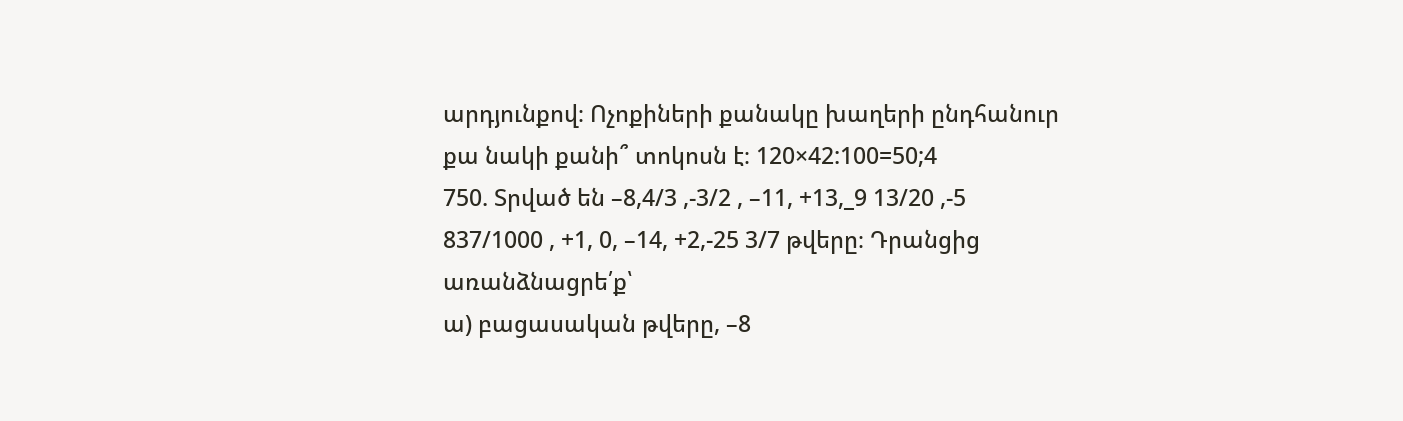արդյունքով։ Ոչոքիների քանակը խաղերի ընդհանուր քա նակի քանի՞ տոկոսն է։ 120×42:100=50;4
750. Տրված են –8,4/3 ,-3/2 , –11, +13,_9 13/20 ,-5 837/1000 , +1, 0, –14, +2,-25 3/7 թվերը։ Դրանցից առանձնացրե՛ք՝
ա) բացասական թվերը, –8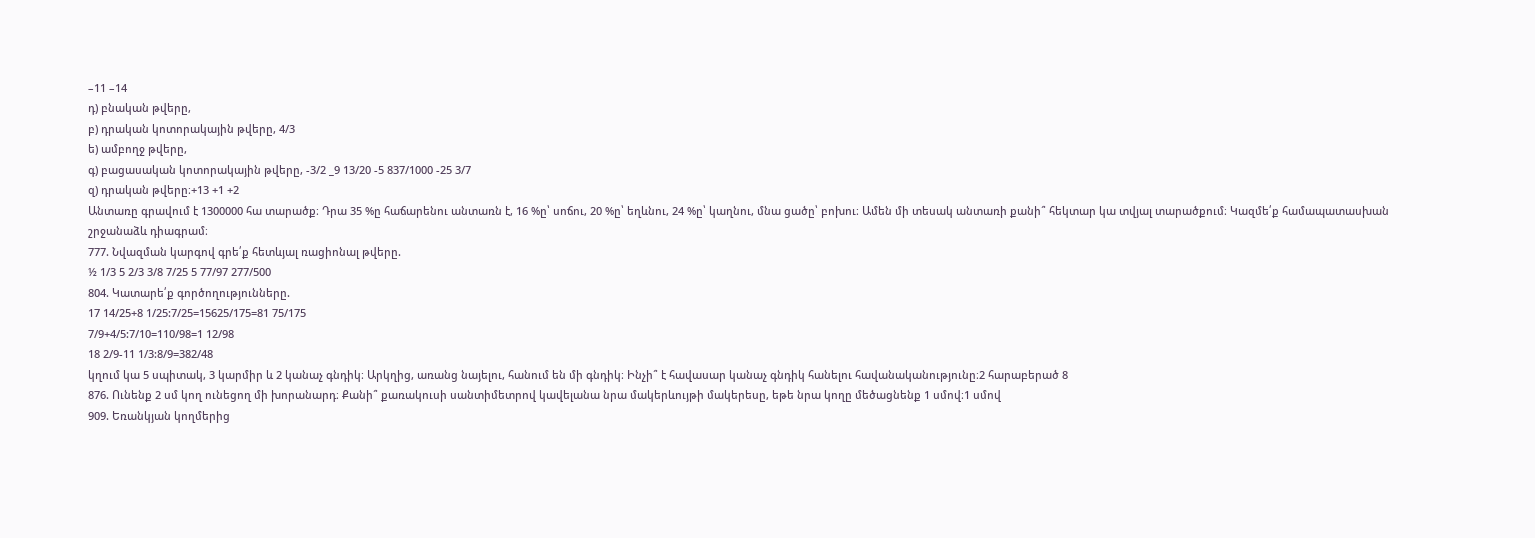–11 –14
դ) բնական թվերը,
բ) դրական կոտորակային թվերը, 4/3
ե) ամբողջ թվերը,
գ) բացասական կոտորակային թվերը, -3/2 _9 13/20 -5 837/1000 -25 3/7
զ) դրական թվերը։+13 +1 +2
Անտառը գրավում է 1300000 հա տարածք։ Դրա 35 %ը հաճարենու անտառն է, 16 %ը՝ սոճու, 20 %ը՝ եղևնու, 24 %ը՝ կաղնու, մնա ցածը՝ բոխու։ Ամեն մի տեսակ անտառի քանի՞ հեկտար կա տվյալ տարածքում։ Կազմե՛ք համապատասխան շրջանաձև դիագրամ։
777. Նվազման կարգով գրե՛ք հետևյալ ռացիոնալ թվերը.
½ 1/3 5 2/3 3/8 7/25 5 77/97 277/500
804. Կատարե՛ք գործողությունները.
17 14/25+8 1/25:7/25=15625/175=81 75/175
7/9+4/5:7/10=110/98=1 12/98
18 2/9-11 1/3:8/9=382/48
կղում կա 5 սպիտակ, 3 կարմիր և 2 կանաչ գնդիկ։ Արկղից, առանց նայելու, հանում են մի գնդիկ։ Ինչի՞ է հավասար կանաչ գնդիկ հանելու հավանականությունը։2 հարաբերած 8
876. Ունենք 2 սմ կող ունեցող մի խորանարդ։ Քանի՞ քառակուսի սանտիմետրով կավելանա նրա մակերևույթի մակերեսը, եթե նրա կողը մեծացնենք 1 սմով։1 սմով
909. Եռանկյան կողմերից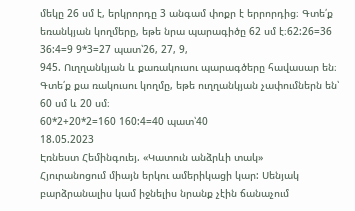մեկը 26 սմ է, երկրորդը 3 անգամ փոքր է երրորդից։ Գտե՛ք եռանկյան կողմերը, եթե նրա պարագիծը 62 սմ է։62:26=36 36:4=9 9*3=27 պատ՝26, 27, 9,
945. Ուղղանկյան և քառակուսու պարագծերը հավասար են։ Գտե՛ք քա ռակուսու կողմը, եթե ուղղանկյան չափումներն են՝ 60 սմ և 20 սմ։
60*2+20*2=160 160:4=40 պատ՝40
18.05.2023
Էռնեստ Հեմինգուեյ. «Կատուն անձրևի տակ»
Հյուրանոցում միայն երկու ամերիկացի կար: Սենյակ բարձրանալիս կամ իջնելիս նրանք չէին ճանաչում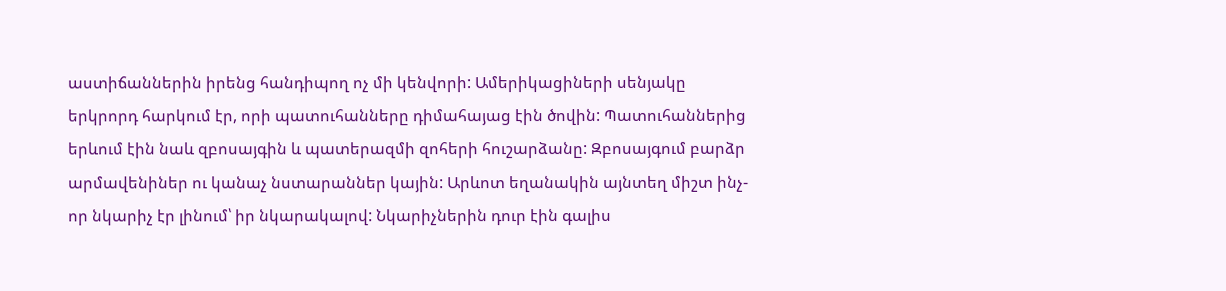աստիճաններին իրենց հանդիպող ոչ մի կենվորի: Ամերիկացիների սենյակը երկրորդ հարկում էր, որի պատուհանները դիմահայաց էին ծովին: Պատուհաններից երևում էին նաև զբոսայգին և պատերազմի զոհերի հուշարձանը: Զբոսայգում բարձր արմավենիներ ու կանաչ նստարաններ կային: Արևոտ եղանակին այնտեղ միշտ ինչ-որ նկարիչ էր լինում՝ իր նկարակալով: Նկարիչներին դուր էին գալիս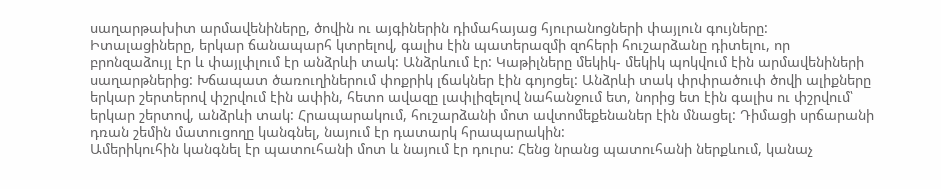սաղարթախիտ արմավենիները, ծովին ու այգիներին դիմահայաց հյուրանոցների փայլուն գույները: Իտալացիները, երկար ճանապարհ կտրելով, գալիս էին պատերազմի զոհերի հուշարձանը դիտելու, որ բրոնզաձույլ էր և փայլփլում էր անձրևի տակ: Անձրևում էր: Կաթիլները մեկիկ- մեկիկ պոկվում էին արմավենիների սաղարթներից: Խճապատ ծառուղիներում փոքրիկ լճակներ էին գոյոցել: Անձրևի տակ փրփրածուփ ծովի ալիքները երկար շերտերով փշրվում էին ափին, հետո ավազը լափլիզելով նահանջում ետ, նորից ետ էին գալիս ու փշրվում՝ երկար շերտով, անձրևի տակ: Հրապարակում, հուշարձանի մոտ ավտոմեքենաներ էին մնացել: Դիմացի սրճարանի դռան շեմին մատուցողը կանգնել, նայում էր դատարկ հրապարակին:
Ամերիկուհին կանգնել էր պատուհանի մոտ և նայում էր դուրս: Հենց նրանց պատուհանի ներքևում, կանաչ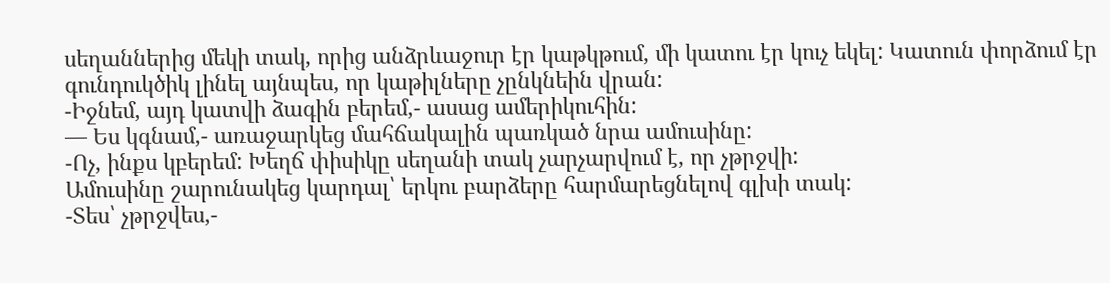սեղաններից մեկի տակ, որից անձրևաջուր էր կաթկթում, մի կատու էր կուչ եկել: Կատուն փորձում էր գունդուկծիկ լինել այնպես, որ կաթիլները չընկնեին վրան:
-Իջնեմ, այդ կատվի ձագին բերեմ,- ասաց ամերիկուհին:
— Ես կգնամ,- առաջարկեց մահճակալին պառկած նրա ամուսինը:
-Ոչ, ինքս կբերեմ: Խեղճ փիսիկը սեղանի տակ չարչարվում է, որ չթրջվի:
Ամուսինը շարունակեց կարդալ՝ երկու բարձերը հարմարեցնելով գլխի տակ:
-Տես՝ չթրջվես,-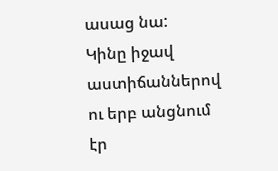ասաց նա:
Կինը իջավ աստիճաններով ու երբ անցնում էր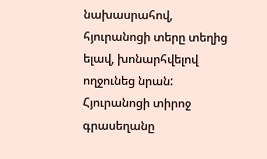նախասրահով, հյուրանոցի տերը տեղից ելավ, խոնարհվելով ողջունեց նրան: Հյուրանոցի տիրոջ գրասեղանը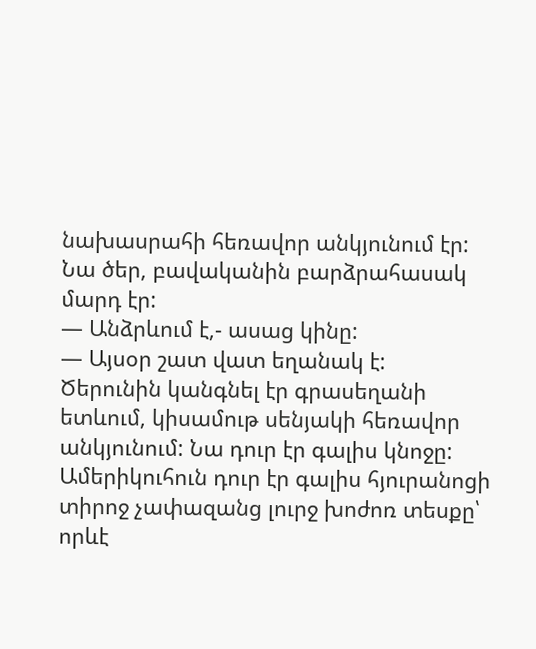նախասրահի հեռավոր անկյունում էր: Նա ծեր, բավականին բարձրահասակ մարդ էր:
— Անձրևում է,- ասաց կինը:
— Այսօր շատ վատ եղանակ է:
Ծերունին կանգնել էր գրասեղանի ետևում, կիսամութ սենյակի հեռավոր անկյունում: Նա դուր էր գալիս կնոջը: Ամերիկուհուն դուր էր գալիս հյուրանոցի տիրոջ չափազանց լուրջ խոժոռ տեսքը՝ որևէ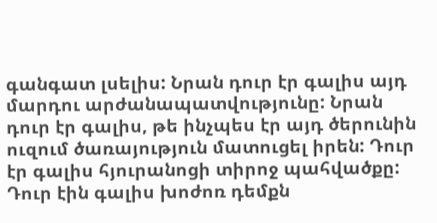գանգատ լսելիս: Նրան դուր էր գալիս այդ մարդու արժանապատվությունը: Նրան դուր էր գալիս, թե ինչպես էր այդ ծերունին ուզում ծառայություն մատուցել իրեն: Դուր էր գալիս հյուրանոցի տիրոջ պահվածքը: Դուր էին գալիս խոժոռ դեմքն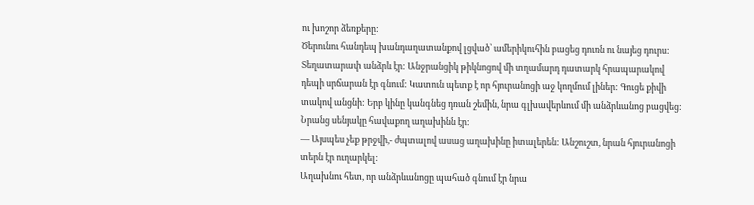ու խոշոր ձեռքերը:
Ծերունու հանդեպ խանդաղատանքով լցված՝ ամերիկուհին բացեց դուռն ու նայեց դուրս: Տեղատարափ անձրև էր: Անջրանցիկ թիկնոցով մի տղամարդ դատարկ հրապարակով դեպի սրճարան էր գնում: Կատուն պետք է որ հյուրանոցի աջ կողմում լիներ: Գուցե քիվի տակով անցնի: Երբ կինը կանգնեց դռան շեմին, նրա գլխավերևում մի անձրևանոց բացվեց: Նրանց սենյակը հավաքող աղախինն էր:
— Այսպես չեք թրջվի,- ժպտալով ասաց աղախինը իտալերեն: Անշուշտ, նրան հյուրանոցի տերն էր ուղարկել:
Աղախնու հետ, որ անձրևանոցը պահած գնում էր նրա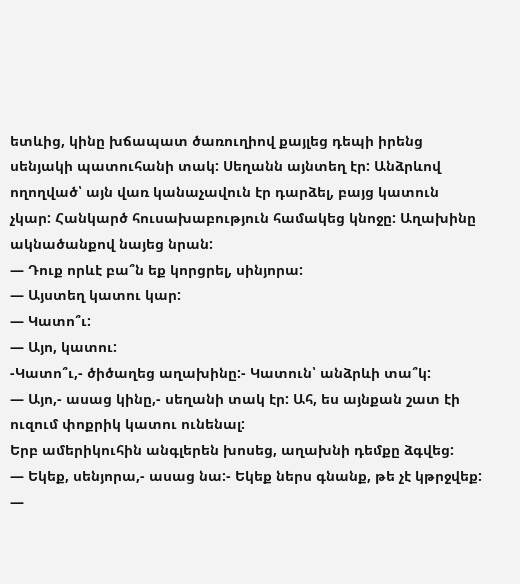ետևից, կինը խճապատ ծառուղիով քայլեց դեպի իրենց սենյակի պատուհանի տակ: Սեղանն այնտեղ էր: Անձրևով ողողված՝ այն վառ կանաչավուն էր դարձել, բայց կատուն չկար: Հանկարծ հուսախաբություն համակեց կնոջը: Աղախինը ակնածանքով նայեց նրան:
— Դուք որևէ բա՞ն եք կորցրել, սինյորա:
— Այստեղ կատու կար:
— Կատո՞ւ:
— Այո, կատու:
-Կատո՞ւ,- ծիծաղեց աղախինը:- Կատուն՝ անձրևի տա՞կ:
— Այո,- ասաց կինը,- սեղանի տակ էր: Ահ, ես այնքան շատ էի ուզում փոքրիկ կատու ունենալ:
Երբ ամերիկուհին անգլերեն խոսեց, աղախնի դեմքը ձգվեց:
— Եկեք, սենյորա,- ասաց նա:- Եկեք ներս գնանք, թե չէ կթրջվեք:
—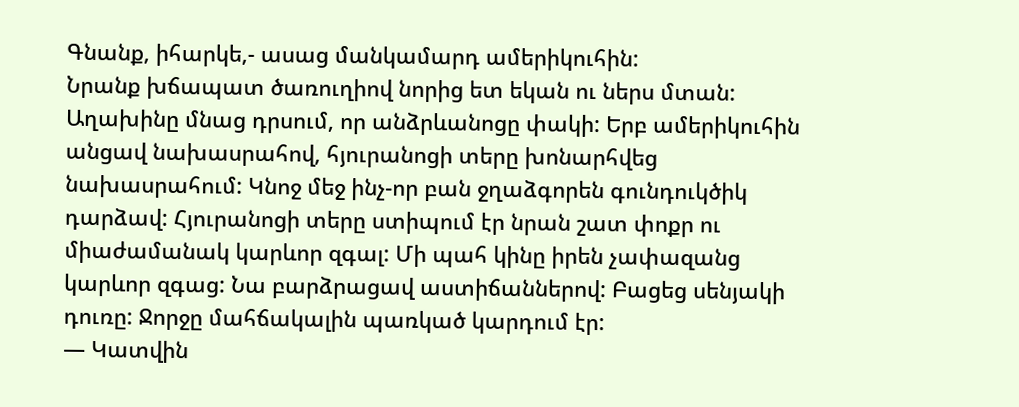Գնանք, իհարկե,- ասաց մանկամարդ ամերիկուհին:
Նրանք խճապատ ծառուղիով նորից ետ եկան ու ներս մտան: Աղախինը մնաց դրսում, որ անձրևանոցը փակի: Երբ ամերիկուհին անցավ նախասրահով, հյուրանոցի տերը խոնարհվեց նախասրահում: Կնոջ մեջ ինչ-որ բան ջղաձգորեն գունդուկծիկ դարձավ: Հյուրանոցի տերը ստիպում էր նրան շատ փոքր ու միաժամանակ կարևոր զգալ: Մի պահ կինը իրեն չափազանց կարևոր զգաց: Նա բարձրացավ աստիճաններով: Բացեց սենյակի դուռը: Ջորջը մահճակալին պառկած կարդում էր:
— Կատվին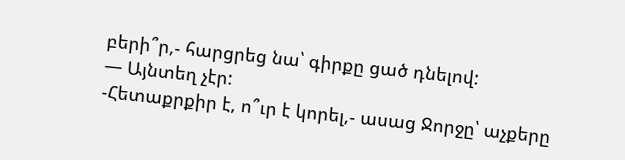բերի՞ր,- հարցրեց նա՝ գիրքը ցած դնելով:
— Այնտեղ չէր:
-Հետաքրքիր է, ո՞ւր է կորել,- ասաց Ջորջը՝ աչքերը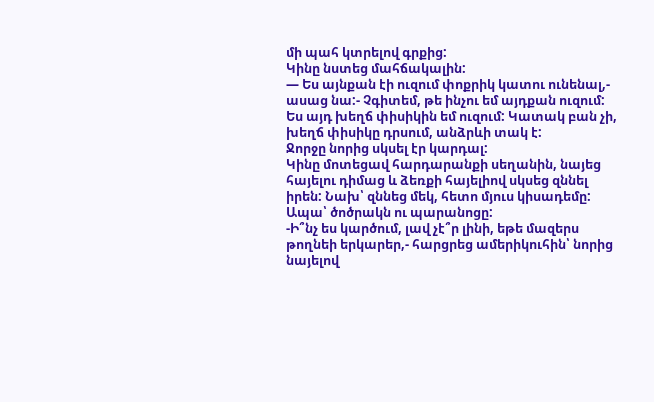մի պահ կտրելով գրքից:
Կինը նստեց մահճակալին:
— Ես այնքան էի ուզում փոքրիկ կատու ունենալ,- ասաց նա:- Չգիտեմ, թե ինչու եմ այդքան ուզում: Ես այդ խեղճ փիսիկին եմ ուզում: Կատակ բան չի, խեղճ փիսիկը դրսում, անձրևի տակ է:
Ջորջը նորից սկսել էր կարդալ:
Կինը մոտեցավ հարդարանքի սեղանին, նայեց հայելու դիմաց և ձեռքի հայելիով սկսեց զննել իրեն: Նախ՝ զննեց մեկ, հետո մյուս կիսադեմը: Ապա՝ ծոծրակն ու պարանոցը:
-Ի՞նչ ես կարծում, լավ չէ՞ր լինի, եթե մազերս թողնեի երկարեր,- հարցրեց ամերիկուհին՝ նորից նայելով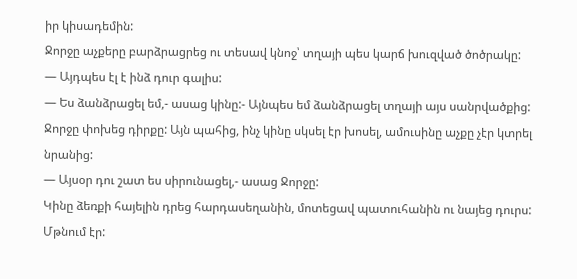իր կիսադեմին:
Ջորջը աչքերը բարձրացրեց ու տեսավ կնոջ՝ տղայի պես կարճ խուզված ծոծրակը:
— Այդպես էլ է ինձ դուր գալիս:
— Ես ձանձրացել եմ,- ասաց կինը:- Այնպես եմ ձանձրացել տղայի այս սանրվածքից:
Ջորջը փոխեց դիրքը: Այն պահից, ինչ կինը սկսել էր խոսել, ամուսինը աչքը չէր կտրել նրանից:
— Այսօր դու շատ ես սիրունացել,- ասաց Ջորջը:
Կինը ձեռքի հայելին դրեց հարդասեղանին, մոտեցավ պատուհանին ու նայեց դուրս: Մթնում էր: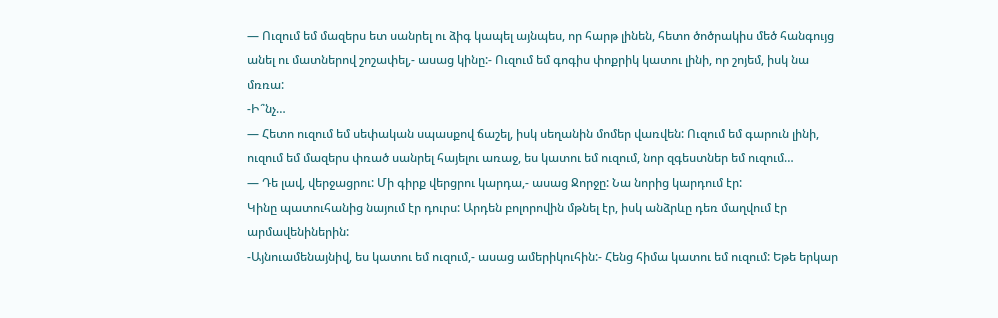— Ուզում եմ մազերս ետ սանրել ու ձիգ կապել այնպես, որ հարթ լինեն, հետո ծոծրակիս մեծ հանգույց անել ու մատներով շոշափել,- ասաց կինը:- Ուզում եմ գոգիս փոքրիկ կատու լինի, որ շոյեմ, իսկ նա մռռա:
-Ի՞նչ…
— Հետո ուզում եմ սեփական սպասքով ճաշել, իսկ սեղանին մոմեր վառվեն: Ուզում եմ գարուն լինի, ուզում եմ մազերս փռած սանրել հայելու առաջ, ես կատու եմ ուզում, նոր զգեստներ եմ ուզում…
— Դե լավ, վերջացրու: Մի գիրք վերցրու կարդա,- ասաց Ջորջը: Նա նորից կարդում էր:
Կինը պատուհանից նայում էր դուրս: Արդեն բոլորովին մթնել էր, իսկ անձրևը դեռ մաղվում էր արմավենիներին:
-Այնուամենայնիվ, ես կատու եմ ուզում,- ասաց ամերիկուհին:- Հենց հիմա կատու եմ ուզում: Եթե երկար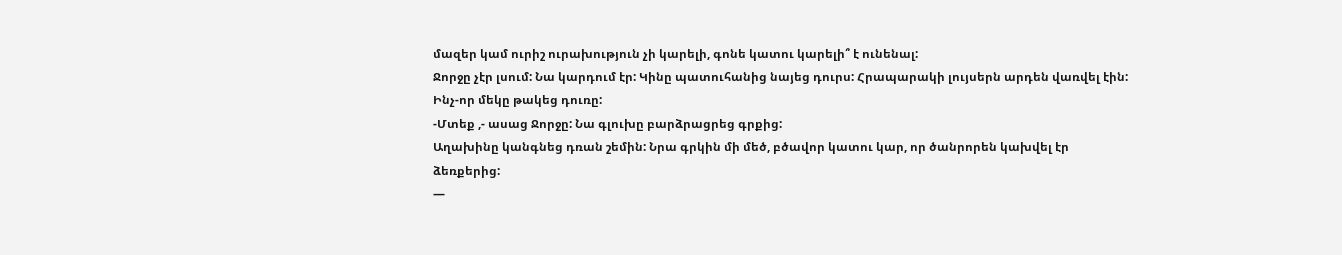մազեր կամ ուրիշ ուրախություն չի կարելի, գոնե կատու կարելի՞ է ունենալ:
Ջորջը չէր լսում: Նա կարդում էր: Կինը պատուհանից նայեց դուրս: Հրապարակի լույսերն արդեն վառվել էին:
Ինչ-որ մեկը թակեց դուռը:
-Մտեք ,- ասաց Ջորջը: Նա գլուխը բարձրացրեց գրքից:
Աղախինը կանգնեց դռան շեմին: Նրա գրկին մի մեծ, բծավոր կատու կար, որ ծանրորեն կախվել էր ձեռքերից:
—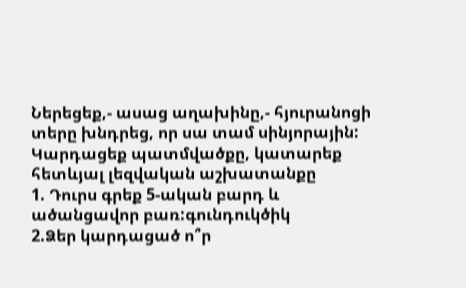Ներեցեք,- ասաց աղախինը,- հյուրանոցի տերը խնդրեց, որ սա տամ սինյորային:
Կարդացեք պատմվածքը, կատարեք հետևյալ լեզվական աշխատանքը
1. Դուրս գրեք 5-ական բարդ և ածանցավոր բառ:գունդուկծիկ
2.Ձեր կարդացած ո՞ր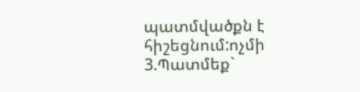պատմվածքն է հիշեցնում:ոչմի
3.Պատմեք`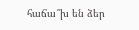հաճա՞խ են ձեր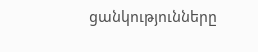ցանկությունները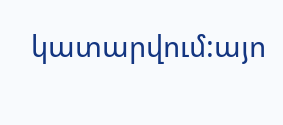կատարվում:այո